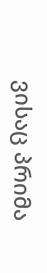ვისაც პრიმა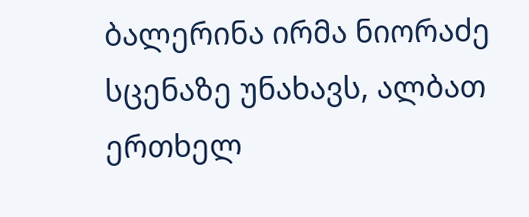ბალერინა ირმა ნიორაძე სცენაზე უნახავს, ალბათ ერთხელ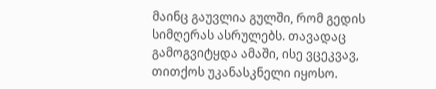მაინც გაუვლია გულში, რომ გედის სიმღერას ასრულებს. თავადაც გამოგვიტყდა ამაში, ისე ვცეკვავ, თითქოს უკანასკნელი იყოსო.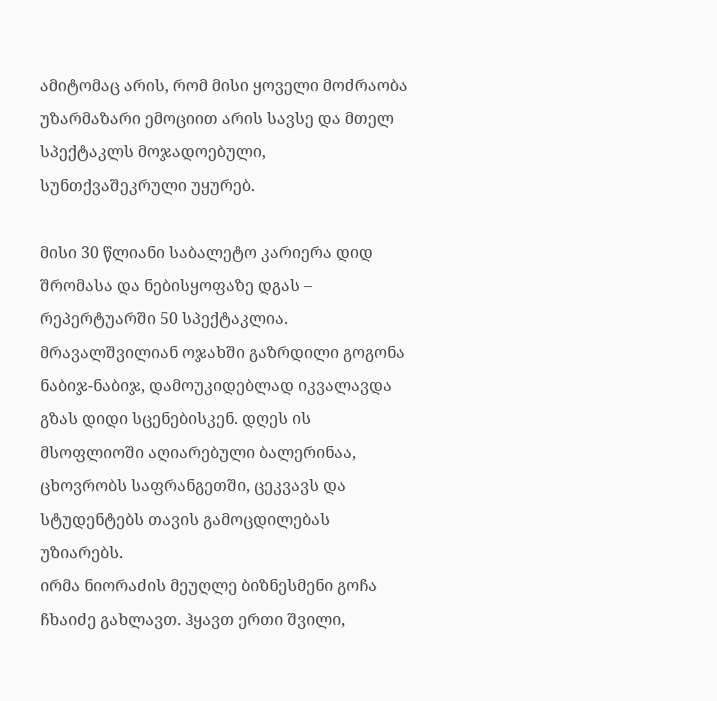ამიტომაც არის, რომ მისი ყოველი მოძრაობა უზარმაზარი ემოციით არის სავსე და მთელ სპექტაკლს მოჯადოებული, სუნთქვაშეკრული უყურებ.

მისი 30 წლიანი საბალეტო კარიერა დიდ შრომასა და ნებისყოფაზე დგას – რეპერტუარში 50 სპექტაკლია. მრავალშვილიან ოჯახში გაზრდილი გოგონა ნაბიჯ-ნაბიჯ, დამოუკიდებლად იკვალავდა გზას დიდი სცენებისკენ. დღეს ის მსოფლიოში აღიარებული ბალერინაა, ცხოვრობს საფრანგეთში, ცეკვავს და სტუდენტებს თავის გამოცდილებას უზიარებს.
ირმა ნიორაძის მეუღლე ბიზნესმენი გოჩა ჩხაიძე გახლავთ. ჰყავთ ერთი შვილი,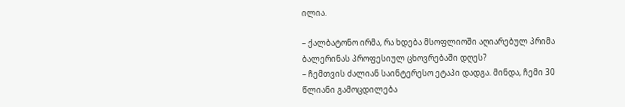ილია.

– ქალბატონო ირმა, რა ხდება მსოფლიოში აღიარებულ პრიმა ბალერინას პროფესიულ ცხოვრებაში დღეს?
– ჩემთვის ძალიან საინტერესო ეტაპი დადგა. მინდა, ჩემი 30 წლიანი გამოცდილება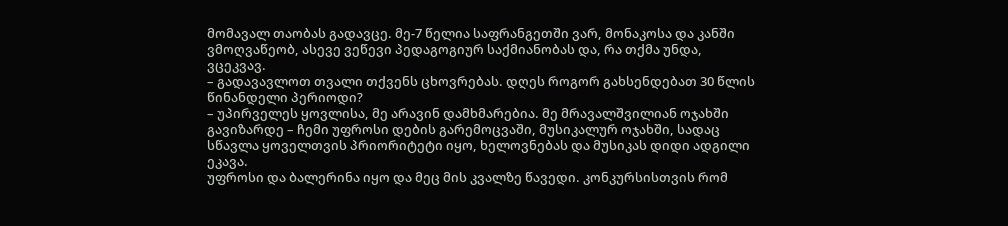მომავალ თაობას გადავცე. მე-7 წელია საფრანგეთში ვარ, მონაკოსა და კანში ვმოღვაწეობ, ასევე ვეწევი პედაგოგიურ საქმიანობას და, რა თქმა უნდა, ვცეკვავ.
– გადავავლოთ თვალი თქვენს ცხოვრებას. დღეს როგორ გახსენდებათ 30 წლის წინანდელი პერიოდი?
– უპირველეს ყოვლისა, მე არავინ დამხმარებია. მე მრავალშვილიან ოჯახში გავიზარდე – ჩემი უფროსი დების გარემოცვაში, მუსიკალურ ოჯახში, სადაც სწავლა ყოველთვის პრიორიტეტი იყო, ხელოვნებას და მუსიკას დიდი ადგილი ეკავა.
უფროსი და ბალერინა იყო და მეც მის კვალზე წავედი. კონკურსისთვის რომ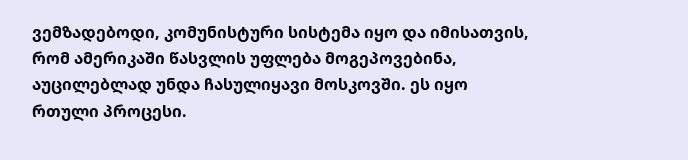ვემზადებოდი, კომუნისტური სისტემა იყო და იმისათვის, რომ ამერიკაში წასვლის უფლება მოგეპოვებინა, აუცილებლად უნდა ჩასულიყავი მოსკოვში. ეს იყო რთული პროცესი.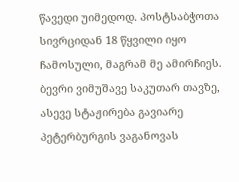წავედი უიმედოდ. პოსტსაბჭოთა სივრციდან 18 წყვილი იყო ჩამოსული, მაგრამ მე ამირჩიეს. ბევრი ვიმუშავე საკუთარ თავზე, ასევე სტაჟირება გავიარე პეტერბურგის ვაგანოვას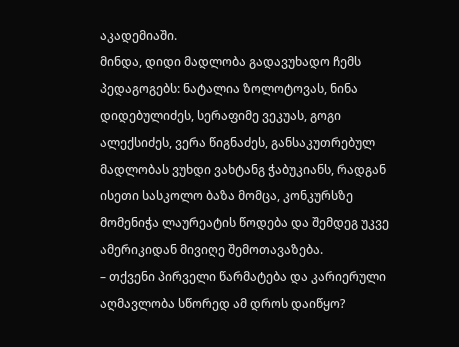აკადემიაში.
მინდა, დიდი მადლობა გადავუხადო ჩემს პედაგოგებს: ნატალია ზოლოტოვას, ნინა დიდებულიძეს, სერაფიმე ვეკუას, გოგი ალექსიძეს, ვერა წიგნაძეს, განსაკუთრებულ მადლობას ვუხდი ვახტანგ ჭაბუკიანს, რადგან ისეთი სასკოლო ბაზა მომცა, კონკურსზე მომენიჭა ლაურეატის წოდება და შემდეგ უკვე ამერიკიდან მივიღე შემოთავაზება.
– თქვენი პირველი წარმატება და კარიერული აღმავლობა სწორედ ამ დროს დაიწყო?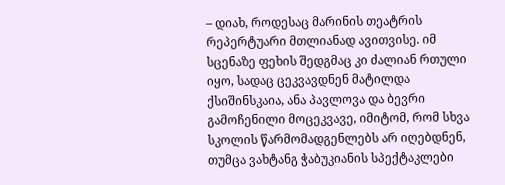– დიახ, როდესაც მარინის თეატრის რეპერტუარი მთლიანად ავითვისე. იმ სცენაზე ფეხის შედგმაც კი ძალიან რთული იყო, სადაც ცეკვავდნენ მატილდა ქსიშინსკაია, ანა პავლოვა და ბევრი გამოჩენილი მოცეკვავე, იმიტომ, რომ სხვა სკოლის წარმომადგენლებს არ იღებდნენ, თუმცა ვახტანგ ჭაბუკიანის სპექტაკლები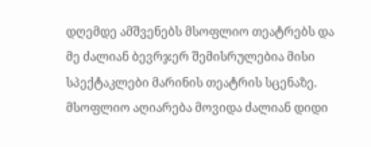დღემდე ამშვენებს მსოფლიო თეატრებს და მე ძალიან ბევრჯერ შემისრულებია მისი სპექტაკლები მარინის თეატრის სცენაზე. მსოფლიო აღიარება მოვიდა ძალიან დიდი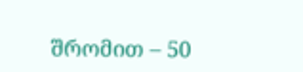შრომით – 50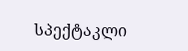სპექტაკლი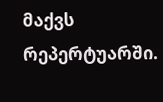მაქვს რეპერტუარში.